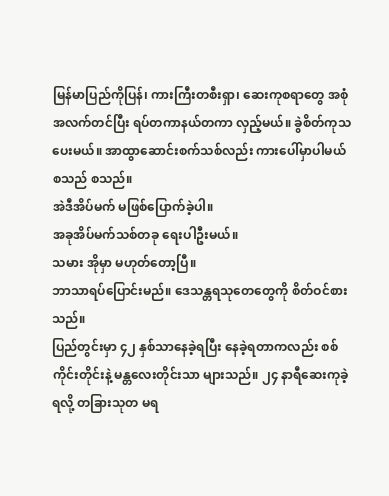မြန်မာပြည်ကိုပြန်၊ ကားကြီးတစီးရှာ၊ ဆေးကုစရာတွေ အစုံအလက်တင်ပြီး ရပ်တကာနယ်တကာ လှည့်မယ်။ ခွဲစိတ်ကုသ ပေးမယ်။ အာထွာဆောင်းစက်သစ်လည်း ကားပေါ်မှာပါမယ် စသည် စသည်။
အဲဒီအိပ်မက် မဖြစ်ပြောက်ခဲ့ပါ။
အခုအိပ်မက်သစ်တခု ရေးပါဦးမယ်။
သမား အိုမှာ မဟုတ်တော့ပြီ။
ဘာသာရပ်ပြောင်းမည်။ ဒေသန္တရသုတေတွေကို စိတ်ဝင်စားသည်။
ပြည်တွင်းမှာ ၄၂ နှစ်သာနေခဲ့ရပြီး နေခဲ့ရတာကလည်း စစ်ကိုင်းတိုင်းနဲ့ မန္တလေးတိုင်းသာ များသည်။ ၂၄ နာရီဆေးကုခဲ့ရလို့ တခြားသုတ မရ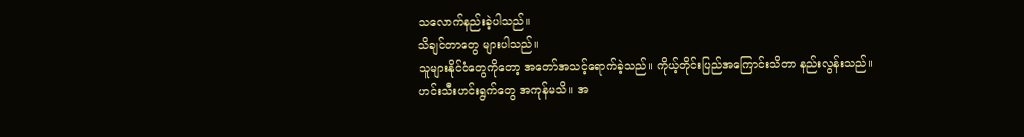သလောက်နည်းခဲ့ပါသည်။
သိချင်တာတွေ များပါသည်။
သူများနိုင်ငံတွေကိုတော့ အတော်အသင့်ရောက်ခဲ့သည်။ ကိုယ့်တိုင်းပြည်အကြောင်းသိတာ နည်းလွန်းသည်။
ဟင်းသီးဟင်းရွက်တွေ အကုန်မသိ။ အ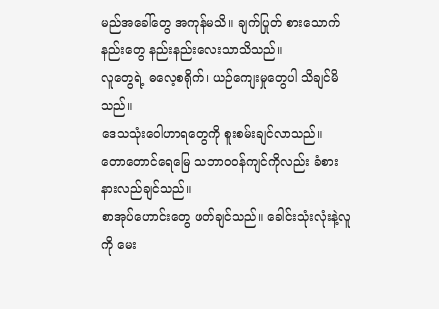မည်အခေါ်တွေ အကုန်မသိ။ ချက်ပြုတ် စားသောက်နည်းတွေ နည်းနည်းလေးသာသိသည်။
လူတွေရဲ့ ဓလေ့စရိုက်၊ ယဉ်ကျေးမှုတွေပါ သိချင်မိသည်။
ဒေသသုံးဝေါဟာရတွေကို စူးစမ်းချင်လာသည်။
တောတောင်ရေမြေ သဘာဝဝန်ကျင်ကိုလည်း ခံစားနားလည်ချင်သည်။
စာအုပ်ဟောင်းတွေ ဖတ်ချင်သည်။ ခေါင်းသုံးလုံးနဲ့လူကို မေး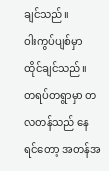ချင်သည်။
ဝါးကွပ်ပျစ်မှာ ထိုင်ချင်သည်။
တရပ်တရွာမှာ တလတန်သည် နေရင်တော့ အတန်အ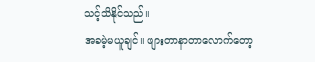သင့်သိနိုင်သည်။
အခမဲ့မယူချင်။ ဖျားတာနာတာလောက်တော့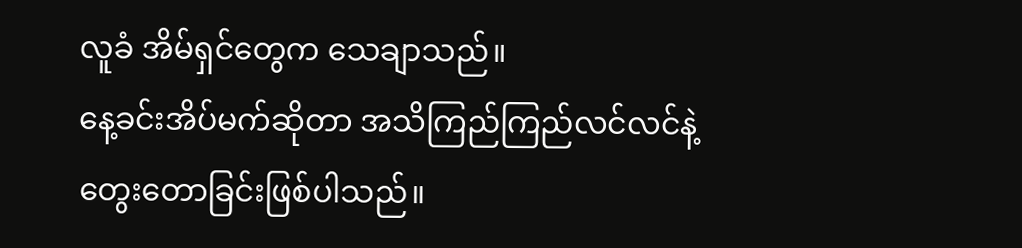လူခံ အိမ်ရှင်တွေက သေချာသည်။
နေ့ခင်းအိပ်မက်ဆိုတာ အသိကြည်ကြည်လင်လင်နဲ့ တွေးတောခြင်းဖြစ်ပါသည်။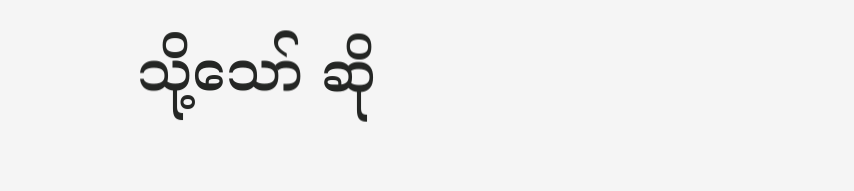သို့သော် ဆို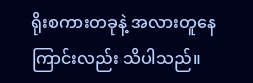ရိုးစကားတခုနဲ့ အလားတူနေကြာင်းလည်း သိပါသည်။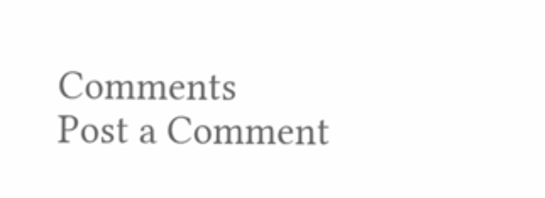Comments
Post a Comment